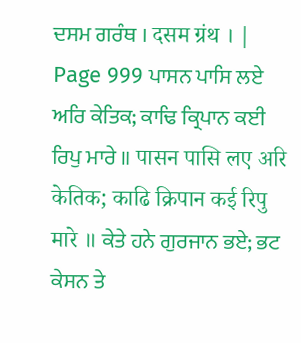ਦਸਮ ਗਰੰਥ । दसम ग्रंथ । |
Page 999 ਪਾਸਨ ਪਾਸਿ ਲਏ ਅਰਿ ਕੇਤਿਕ; ਕਾਢਿ ਕ੍ਰਿਪਾਨ ਕਈ ਰਿਪੁ ਮਾਰੇ ॥ पासन पासि लए अरि केतिक; काढि क्रिपान कई रिपु मारे ॥ ਕੇਤੇ ਹਨੇ ਗੁਰਜਾਨ ਭਏ; ਭਟ ਕੇਸਨ ਤੇ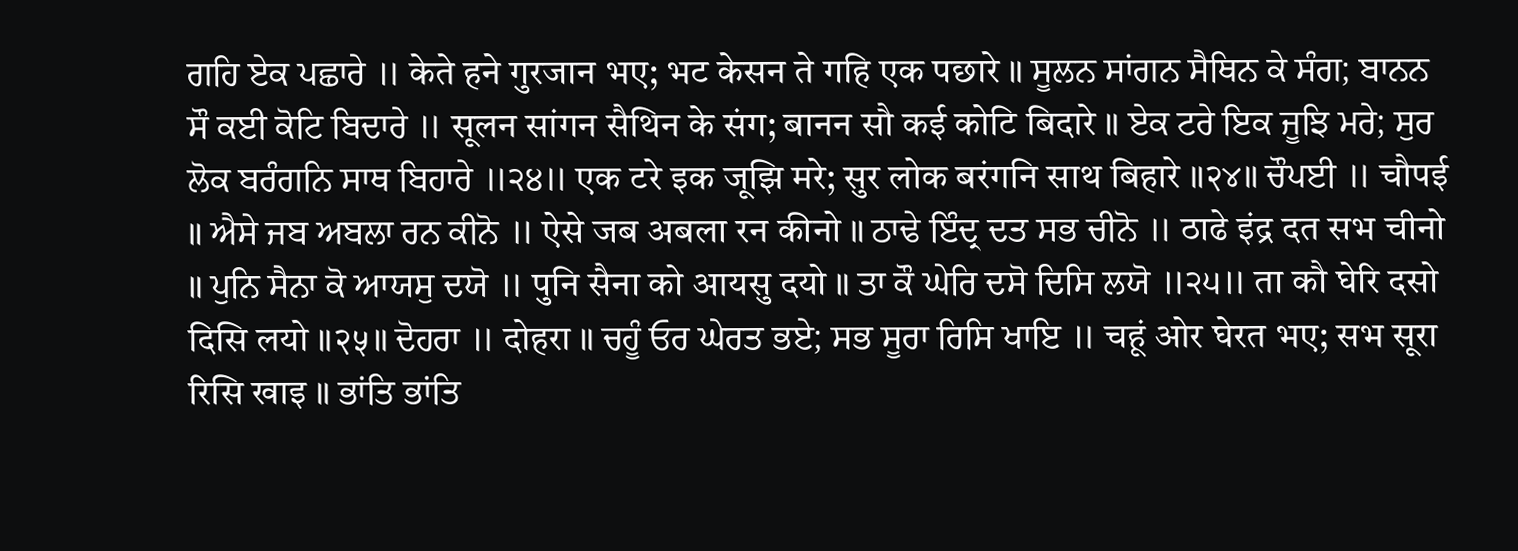ਗਹਿ ਏਕ ਪਛਾਰੇ ॥ केते हने गुरजान भए; भट केसन ते गहि एक पछारे ॥ ਸੂਲਨ ਸਾਂਗਨ ਸੈਥਿਨ ਕੇ ਸੰਗ; ਬਾਨਨ ਸੌ ਕਈ ਕੋਟਿ ਬਿਦਾਰੇ ॥ सूलन सांगन सैथिन के संग; बानन सौ कई कोटि बिदारे ॥ ਏਕ ਟਰੇ ਇਕ ਜੂਝਿ ਮਰੇ; ਸੁਰ ਲੋਕ ਬਰੰਗਨਿ ਸਾਥ ਬਿਹਾਰੇ ॥੨੪॥ एक टरे इक जूझि मरे; सुर लोक बरंगनि साथ बिहारे ॥२४॥ ਚੌਪਈ ॥ चौपई ॥ ਐਸੇ ਜਬ ਅਬਲਾ ਰਨ ਕੀਨੋ ॥ ऐसे जब अबला रन कीनो ॥ ਠਾਢੇ ਇੰਦ੍ਰ ਦਤ ਸਭ ਚੀਨੋ ॥ ठाढे इंद्र दत सभ चीनो ॥ ਪੁਨਿ ਸੈਨਾ ਕੋ ਆਯਸੁ ਦਯੋ ॥ पुनि सैना को आयसु दयो ॥ ਤਾ ਕੌ ਘੇਰਿ ਦਸੋ ਦਿਸਿ ਲਯੋ ॥੨੫॥ ता कौ घेरि दसो दिसि लयो ॥२५॥ ਦੋਹਰਾ ॥ दोहरा ॥ ਚਹੂੰ ਓਰ ਘੇਰਤ ਭਏ; ਸਭ ਸੂਰਾ ਰਿਸਿ ਖਾਇ ॥ चहूं ओर घेरत भए; सभ सूरा रिसि खाइ ॥ ਭਾਂਤਿ ਭਾਂਤਿ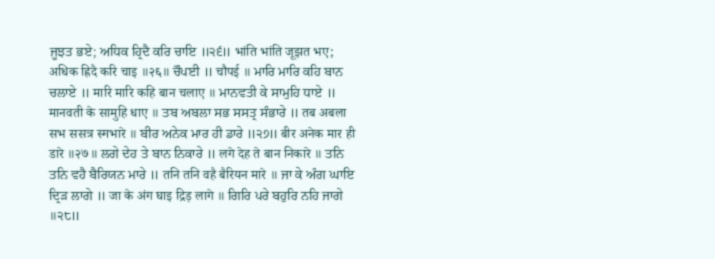ਜੂਝਤ ਭਏ; ਅਧਿਕ ਹ੍ਰਿਦੈ ਕਰਿ ਚਾਇ ॥੨੬॥ भांति भांति जूझत भए; अधिक ह्रिदै करि चाइ ॥२६॥ ਚੌਪਈ ॥ चौपई ॥ ਮਾਰਿ ਮਾਰਿ ਕਹਿ ਬਾਨ ਚਲਾਏ ॥ मारि मारि कहि बान चलाए ॥ ਮਾਨਵਤੀ ਕੇ ਸਾਮੁਹਿ ਧਾਏ ॥ मानवती के सामुहि धाए ॥ ਤਬ ਅਬਲਾ ਸਭ ਸਸਤ੍ਰ ਸੰਭਾਰੇ ॥ तब अबला सभ ससत्र स्मभारे ॥ ਬੀਰ ਅਨੇਕ ਮਾਰ ਹੀ ਡਾਰੇ ॥੨੭॥ बीर अनेक मार ही डारे ॥२७॥ ਲਗੇ ਦੇਹ ਤੇ ਬਾਨ ਨਿਕਾਰੇ ॥ लगे देह ते बान निकारे ॥ ਤਨਿ ਤਨਿ ਵਹੈ ਬੈਰਿਯਨ ਮਾਰੇ ॥ तनि तनि वहै बैरियन मारे ॥ ਜਾ ਕੇ ਅੰਗ ਘਾਇ ਦ੍ਰਿੜ ਲਾਗੇ ॥ जा के अंग घाइ द्रिड़ लागे ॥ ਗਿਰਿ ਪਰੇ ਬਹੁਰਿ ਨਹਿ ਜਾਗੇ ॥੨੮॥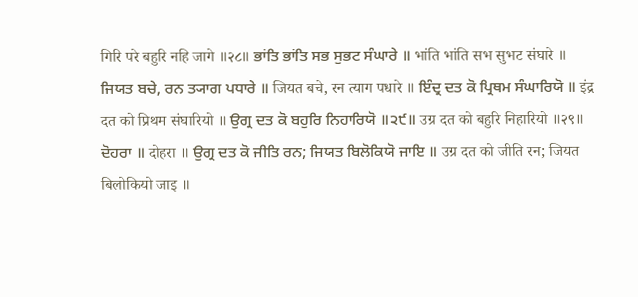गिरि परे बहुरि नहि जागे ॥२८॥ ਭਾਂਤਿ ਭਾਂਤਿ ਸਭ ਸੁਭਟ ਸੰਘਾਰੇ ॥ भांति भांति सभ सुभट संघारे ॥ ਜਿਯਤ ਬਚੇ, ਰਨ ਤ੍ਯਾਗ ਪਧਾਰੇ ॥ जियत बचे, रन त्याग पधारे ॥ ਇੰਦ੍ਰ ਦਤ ਕੋ ਪ੍ਰਿਥਮ ਸੰਘਾਰਿਯੋ ॥ इंद्र दत को प्रिथम संघारियो ॥ ਉਗ੍ਰ ਦਤ ਕੋ ਬਹੁਰਿ ਨਿਹਾਰਿਯੋ ॥੨੯॥ उग्र दत को बहुरि निहारियो ॥२९॥ ਦੋਹਰਾ ॥ दोहरा ॥ ਉਗ੍ਰ ਦਤ ਕੋ ਜੀਤਿ ਰਨ; ਜਿਯਤ ਬਿਲੋਕਿਯੋ ਜਾਇ ॥ उग्र दत को जीति रन; जियत बिलोकियो जाइ ॥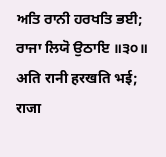ਅਤਿ ਰਾਨੀ ਹਰਖਤਿ ਭਈ; ਰਾਜਾ ਲਿਯੋ ਉਠਾਇ ॥੩੦॥ अति रानी हरखति भई; राजा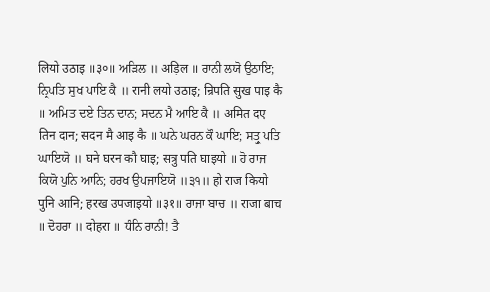लियो उठाइ ॥३०॥ ਅੜਿਲ ॥ अड़िल ॥ ਰਾਨੀ ਲਯੋ ਉਠਾਇ; ਨ੍ਰਿਪਤਿ ਸੁਖ ਪਾਇ ਕੈ ॥ रानी लयो उठाइ; न्रिपति सुख पाइ कै ॥ ਅਮਿਤ ਦਏ ਤਿਨ ਦਾਨ; ਸਦਨ ਮੈ ਆਇ ਕੈ ॥ अमित दए तिन दान; सदन मै आइ कै ॥ ਘਨੇ ਘਰਨ ਕੌ ਘਾਇ; ਸਤ੍ਰੁ ਪਤਿ ਘਾਇਯੋ ॥ घने घरन कौ घाइ; सत्रु पति घाइयो ॥ ਹੋ ਰਾਜ ਕਿਯੋ ਪੁਨਿ ਆਨਿ; ਹਰਖ ਉਪਜਾਇਯੋ ॥੩੧॥ हो राज कियो पुनि आनि; हरख उपजाइयो ॥३१॥ ਰਾਜਾ ਬਾਚ ॥ राजा बाच ॥ ਦੋਹਰਾ ॥ दोहरा ॥ ਧੰਨਿ ਰਾਨੀ! ਤੈ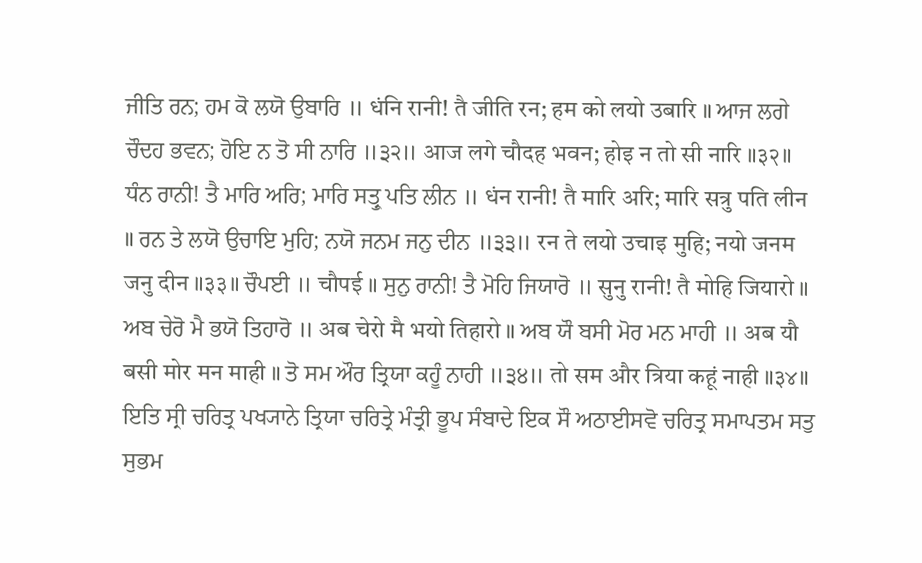ਜੀਤਿ ਰਨ; ਹਮ ਕੋ ਲਯੋ ਉਬਾਰਿ ॥ धंनि रानी! तै जीति रन; हम को लयो उबारि ॥ ਆਜ ਲਗੇ ਚੌਦਹ ਭਵਨ; ਹੋਇ ਨ ਤੋ ਸੀ ਨਾਰਿ ॥੩੨॥ आज लगे चौदह भवन; होइ न तो सी नारि ॥३२॥ ਧੰਨ ਰਾਨੀ! ਤੈ ਮਾਰਿ ਅਰਿ; ਮਾਰਿ ਸਤ੍ਰੁ ਪਤਿ ਲੀਨ ॥ धंन रानी! तै मारि अरि; मारि सत्रु पति लीन ॥ ਰਨ ਤੇ ਲਯੋ ਉਚਾਇ ਮੁਹਿ; ਨਯੋ ਜਨਮ ਜਨੁ ਦੀਨ ॥੩੩॥ रन ते लयो उचाइ मुहि; नयो जनम जनु दीन ॥३३॥ ਚੌਪਈ ॥ चौपई ॥ ਸੁਨੁ ਰਾਨੀ! ਤੈ ਮੋਹਿ ਜਿਯਾਰੋ ॥ सुनु रानी! तै मोहि जियारो ॥ ਅਬ ਚੇਰੋ ਮੈ ਭਯੋ ਤਿਹਾਰੋ ॥ अब चेरो मै भयो तिहारो ॥ ਅਬ ਯੌ ਬਸੀ ਮੋਰ ਮਨ ਮਾਹੀ ॥ अब यौ बसी मोर मन माही ॥ ਤੋ ਸਮ ਔਰ ਤ੍ਰਿਯਾ ਕਹੂੰ ਨਾਹੀ ॥੩੪॥ तो सम और त्रिया कहूं नाही ॥३४॥ ਇਤਿ ਸ੍ਰੀ ਚਰਿਤ੍ਰ ਪਖ੍ਯਾਨੇ ਤ੍ਰਿਯਾ ਚਰਿਤ੍ਰੇ ਮੰਤ੍ਰੀ ਭੂਪ ਸੰਬਾਦੇ ਇਕ ਸੌ ਅਠਾਈਸਵੋ ਚਰਿਤ੍ਰ ਸਮਾਪਤਮ ਸਤੁ ਸੁਭਮ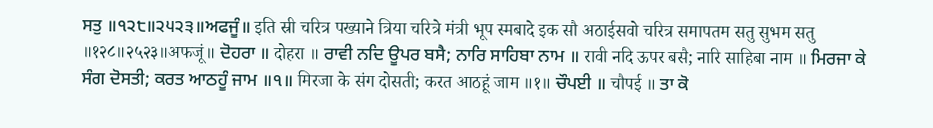ਸਤੁ ॥੧੨੮॥੨੫੨੩॥ਅਫਜੂੰ॥ इति स्री चरित्र पख्याने त्रिया चरित्रे मंत्री भूप स्मबादे इक सौ अठाईसवो चरित्र समापतम सतु सुभम सतु ॥१२८॥२५२३॥अफजूं॥ ਦੋਹਰਾ ॥ दोहरा ॥ ਰਾਵੀ ਨਦਿ ਊਪਰ ਬਸੈ; ਨਾਰਿ ਸਾਹਿਬਾ ਨਾਮ ॥ रावी नदि ऊपर बसै; नारि साहिबा नाम ॥ ਮਿਰਜਾ ਕੇ ਸੰਗ ਦੋਸਤੀ; ਕਰਤ ਆਠਹੂੰ ਜਾਮ ॥੧॥ मिरजा के संग दोसती; करत आठहूं जाम ॥१॥ ਚੌਪਈ ॥ चौपई ॥ ਤਾ ਕੋ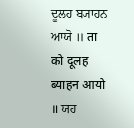ਦੂਲਹ ਬ੍ਯਾਹਨ ਆਯੋ ॥ ता को दूलह ब्याहन आयो ॥ ਯਹ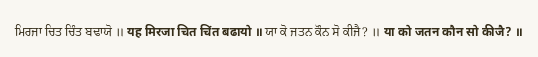ਮਿਰਜਾ ਚਿਤ ਚਿੰਤ ਬਢਾਯੋ ॥ यह मिरजा चित चिंत बढायो ॥ ਯਾ ਕੋ ਜਤਨ ਕੌਨ ਸੋ ਕੀਜੈ? ॥ या को जतन कौन सो कीजै? ॥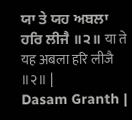ਯਾ ਤੇ ਯਹ ਅਬਲਾ ਹਰਿ ਲੀਜੈ ॥੨॥ या ते यह अबला हरि लीजै ॥२॥ |
Dasam Granth |